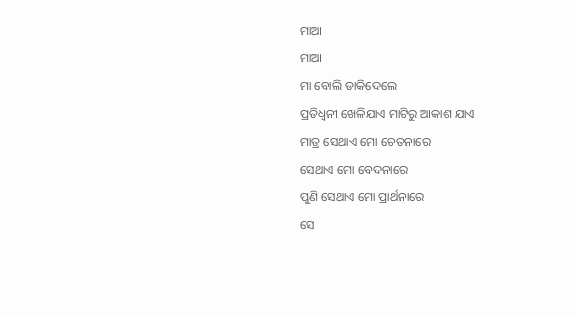ମାଆ
ମାଆ
ମା ବୋଲି ଡାକିଦେଲେ
ପ୍ରତିଧ୍ୱନୀ ଖେଳିଯାଏ ମାଟିରୁ ଆକାଶ ଯାଏ
ମାତ୍ର ସେଥାଏ ମୋ ଚେତନାରେ
ସେଥାଏ ମୋ ବେଦନାରେ
ପୁଣି ସେଥାଏ ମୋ ପ୍ରାର୍ଥନାରେ
ସେ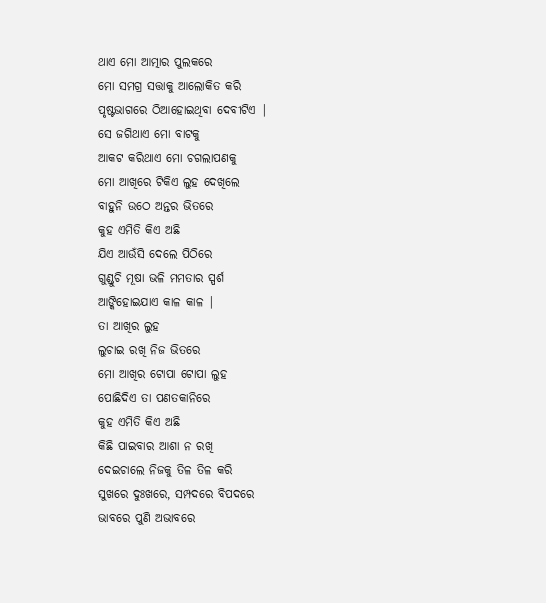ଥାଏ ମୋ ଆତ୍ମାର ପୁଲକରେ
ମୋ ସମଗ୍ର ସତ୍ତାକୁ ଆଲୋକିତ କରି
ପୃଷ୍ଟଭାଗରେ ଠିଆହୋଇଥିବା ଦେବୀଟିଏ |
ସେ ଜଗିଥାଏ ମୋ ବାଟକୁ
ଆକଟ କରିଥାଏ ମୋ ଚଗଲାପଣକୁ
ମୋ ଆଖିରେ ଟିକିଏ ଲୁହ ଦେଖିଲେ
ବାହୁନି ଉଠେ ଅନ୍ତର ଭିତରେ
କୁହ ଏମିତି କିଏ ଅଛି
ଯିଏ ଆଉଁସି ଦେଲେ ପିଠିରେ
ଗୁଣ୍ଡୁଚି ମୂଷା ଭଳି ମମତାର ସ୍ପର୍ଶ
ଆଙ୍କିହୋଇଯାଏ କାଳ କାଳ |
ତା ଆଖିର ଲୁହ
ଲୁଚାଇ ରଖି ନିଜ ଭିତରେ
ମୋ ଆଖିର ଟୋପା ଟୋପା ଲୁହ
ପୋଛିଦିଏ ତା ପଣତକାନିରେ
କୁହ ଏମିତି କିଏ ଅଛି
କିଛି ପାଇବାର ଆଶା ନ ରଖି
ଦେଇଚାଲେ ନିଜକୁ ତିଳ ତିଳ କରି
ସୁଖରେ ଦୁଃଖରେ, ସମ୍ପଦରେ ବିପଦରେ
ଭାବରେ ପୁଣି ଅଭାବରେ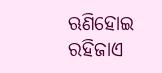ଋଣିହୋଇ ରହିଜାଏ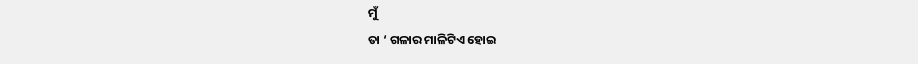ମୁଁ
ତା ‘ ଗଳାର ମାଳିଟିଏ ହୋଇ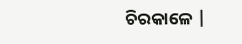ଚିରକାଳେ |